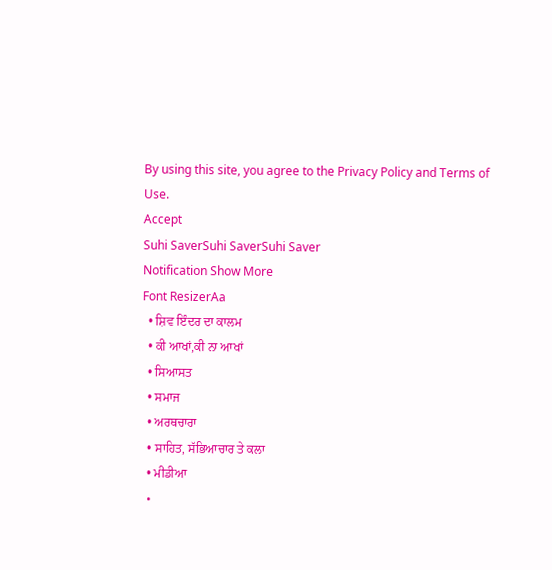By using this site, you agree to the Privacy Policy and Terms of Use.
Accept
Suhi SaverSuhi SaverSuhi Saver
Notification Show More
Font ResizerAa
  • ਸ਼ਿਵ ਇੰਦਰ ਦਾ ਕਾਲਮ
  • ਕੀ ਆਖਾਂ,ਕੀ ਨਾ ਆਖਾਂ
  • ਸਿਆਸਤ
  • ਸਮਾਜ
  • ਅਰਥਚਾਰਾ
  • ਸਾਹਿਤ, ਸੱਭਿਆਚਾਰ ਤੇ ਕਲਾ
  • ਮੀਡੀਆ
  •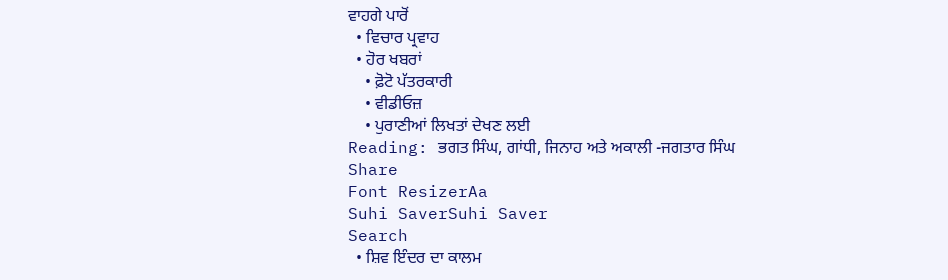ਵਾਹਗੇ ਪਾਰੋਂ
  • ਵਿਚਾਰ ਪ੍ਰਵਾਹ
  • ਹੋਰ ਖਬਰਾਂ
    • ਫ਼ੋਟੋ ਪੱਤਰਕਾਰੀ
    • ਵੀਡੀਓਜ਼
    • ਪੁਰਾਣੀਆਂ ਲਿਖਤਾਂ ਦੇਖਣ ਲਈ
Reading: ਭਗਤ ਸਿੰਘ, ਗਾਂਧੀ, ਜਿਨਾਹ ਅਤੇ ਅਕਾਲੀ -ਜਗਤਾਰ ਸਿੰਘ
Share
Font ResizerAa
Suhi SaverSuhi Saver
Search
  • ਸ਼ਿਵ ਇੰਦਰ ਦਾ ਕਾਲਮ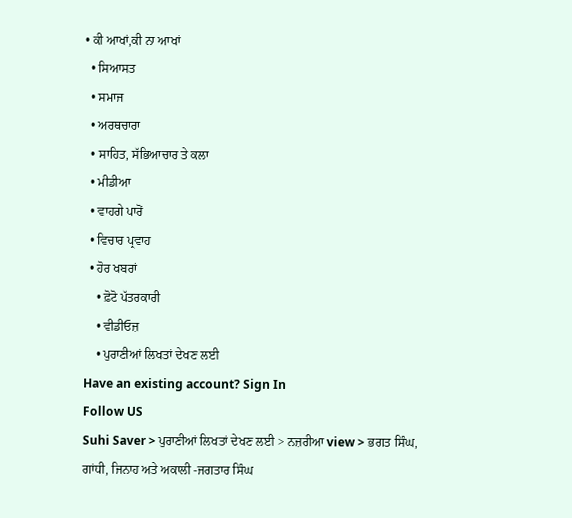• ਕੀ ਆਖਾਂ,ਕੀ ਨਾ ਆਖਾਂ
  • ਸਿਆਸਤ
  • ਸਮਾਜ
  • ਅਰਥਚਾਰਾ
  • ਸਾਹਿਤ, ਸੱਭਿਆਚਾਰ ਤੇ ਕਲਾ
  • ਮੀਡੀਆ
  • ਵਾਹਗੇ ਪਾਰੋਂ
  • ਵਿਚਾਰ ਪ੍ਰਵਾਹ
  • ਹੋਰ ਖਬਰਾਂ
    • ਫ਼ੋਟੋ ਪੱਤਰਕਾਰੀ
    • ਵੀਡੀਓਜ਼
    • ਪੁਰਾਣੀਆਂ ਲਿਖਤਾਂ ਦੇਖਣ ਲਈ
Have an existing account? Sign In
Follow US
Suhi Saver > ਪੁਰਾਣੀਆਂ ਲਿਖਤਾਂ ਦੇਖਣ ਲਈ > ਨਜ਼ਰੀਆ view > ਭਗਤ ਸਿੰਘ, ਗਾਂਧੀ, ਜਿਨਾਹ ਅਤੇ ਅਕਾਲੀ -ਜਗਤਾਰ ਸਿੰਘ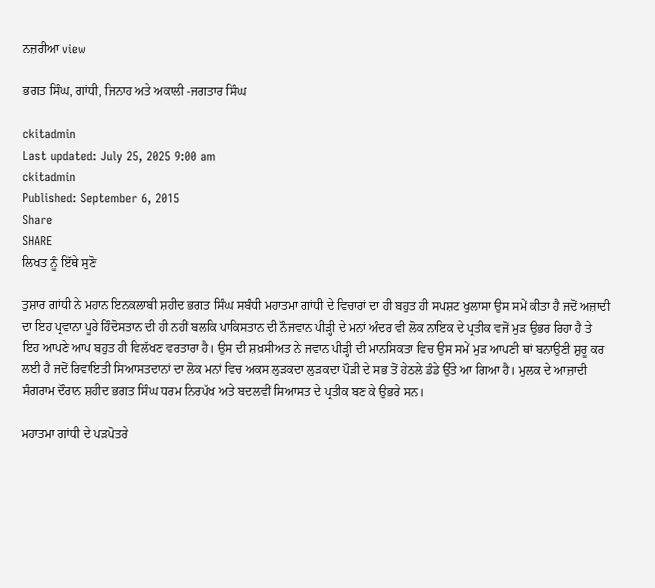ਨਜ਼ਰੀਆ view

ਭਗਤ ਸਿੰਘ, ਗਾਂਧੀ, ਜਿਨਾਹ ਅਤੇ ਅਕਾਲੀ -ਜਗਤਾਰ ਸਿੰਘ

ckitadmin
Last updated: July 25, 2025 9:00 am
ckitadmin
Published: September 6, 2015
Share
SHARE
ਲਿਖਤ ਨੂੰ ਇੱਥੇ ਸੁਣੋ

ਤੁਸ਼ਾਰ ਗਾਂਧੀ ਨੇ ਮਹਾਨ ਇਨਕਲਾਬੀ ਸ਼ਹੀਦ ਭਗਤ ਸਿੰਘ ਸਬੰਧੀ ਮਹਾਤਮਾ ਗਾਂਧੀ ਦੇ ਵਿਚਾਰਾਂ ਦਾ ਹੀ ਬਹੁਤ ਹੀ ਸਪਸ਼ਟ ਖੁਲਾਸਾ ਉਸ ਸਮੇਂ ਕੀਤਾ ਹੈ ਜਦੋਂ ਅਜ਼ਾਦੀ ਦਾ ਇਹ ਪ੍ਰਵਾਨਾ ਪੂਰੇ ਹਿੰਦੋਸਤਾਨ ਦੀ ਹੀ ਨਹੀਂ ਬਲਕਿ ਪਾਕਿਸਤਾਨ ਦੀ ਨੌਜਵਾਨ ਪੀੜ੍ਹੀ ਦੇ ਮਨਾਂ ਅੰਦਰ ਵੀ ਲੋਕ ਨਾਇਕ ਦੇ ਪ੍ਰਤੀਕ ਵਜੋਂ ਮੁੜ ਉਭਰ ਰਿਹਾ ਹੈ ਤੇ ਇਹ ਆਪਣੇ ਆਪ ਬਹੁਤ ਹੀ ਵਿਲੱਖਣ ਵਰਤਾਰਾ ਹੈ। ਉਸ ਦੀ ਸ਼ਖ਼ਸੀਅਤ ਨੇ ਜਵਾਨ ਪੀੜ੍ਹੀ ਦੀ ਮਾਨਸਿਕਤਾ ਵਿਚ ਉਸ ਸਮੇਂ ਮੁੜ ਆਪਣੀ ਥਾਂ ਬਨਾਉਣੀ ਸ਼ੁਰੂ ਕਰ ਲਈ ਹੈ ਜਦੋਂ ਰਿਵਾਇਤੀ ਸਿਆਸਤਦਾਨਾਂ ਦਾ ਲੋਕ ਮਨਾਂ ਵਿਚ ਅਕਸ ਲੁੜਕਦਾ ਲੁੜਕਦਾ ਪੌੜੀ ਦੇ ਸਭ ਤੋਂ ਹੇਠਲੇ ਡੰਡੇ ਉੱਤੇ ਆ ਗਿਆ ਹੈ। ਮੁਲਕ ਦੇ ਆਜ਼ਾਦੀ ਸੰਗਰਾਮ ਦੌਰਾਨ ਸ਼ਹੀਦ ਭਗਤ ਸਿੰਘ ਧਰਮ ਨਿਰਪੱਖ ਅਤੇ ਬਦਲਵੀਂ ਸਿਆਸਤ ਦੇ ਪ੍ਰਤੀਕ ਬਣ ਕੇ ਉਭਰੇ ਸਨ।

ਮਹਾਤਮਾ ਗਾਂਧੀ ਦੇ ਪੜਪੋਤਰੇ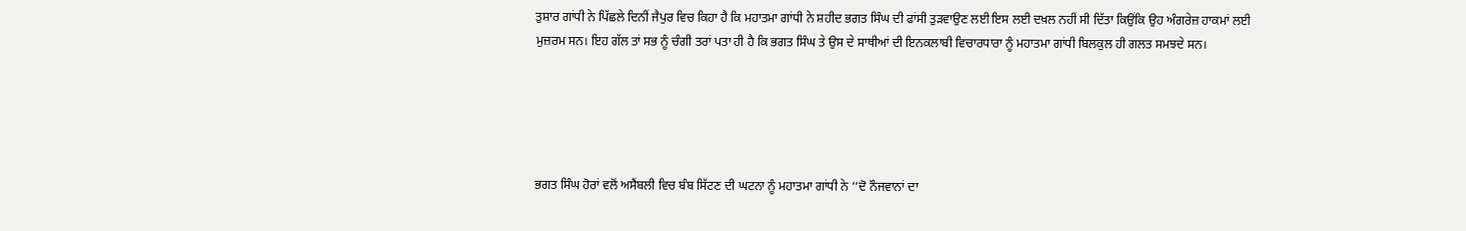ਤੁਸ਼ਾਰ ਗਾਂਧੀ ਨੇ ਪਿੱਛਲੇ ਦਿਨੀਂ ਜੈਪੁਰ ਵਿਚ ਕਿਹਾ ਹੈ ਕਿ ਮਹਾਤਮਾ ਗਾਂਧੀ ਨੇ ਸ਼ਹੀਦ ਭਗਤ ਸਿੰਘ ਦੀ ਫਾਂਸੀ ਤੁੜਵਾਉਣ ਲਈ ਇਸ ਲਈ ਦਖ਼ਲ ਨਹੀਂ ਸੀ ਦਿੱਤਾ ਕਿਉਂਕਿ ਉਹ ਅੰਗਰੇਜ਼ ਹਾਕਮਾਂ ਲਈ ਮੁਜ਼ਰਮ ਸਨ। ਇਹ ਗੱਲ ਤਾਂ ਸਭ ਨੂੰ ਚੰਗੀ ਤਰਾਂ ਪਤਾ ਹੀ ਹੈ ਕਿ ਭਗਤ ਸਿੰਘ ਤੇ ਉਸ ਦੇ ਸਾਥੀਆਂ ਦੀ ਇਨਕਲਾਬੀ ਵਿਚਾਰਧਾਰਾ ਨੂੰ ਮਹਾਤਮਾ ਗਾਂਧੀ ਬਿਲਕੁਲ ਹੀ ਗਲਤ ਸਮਝਦੇ ਸਨ।





ਭਗਤ ਸਿੰਘ ਹੋਰਾਂ ਵਲੋਂ ਅਸੈਂਬਲੀ ਵਿਚ ਬੰਬ ਸਿੱਟਣ ਦੀ ਘਟਨਾ ਨੂੰ ਮਹਾਤਮਾ ਗਾਂਧੀ ਨੇ ‘‘ਦੋ ਨੌਜਵਾਨਾਂ ਦਾ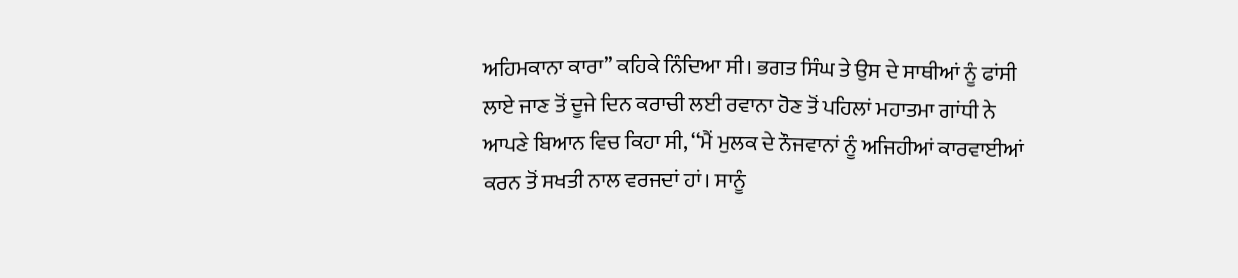ਅਹਿਮਕਾਨਾ ਕਾਰਾ’’ ਕਹਿਕੇ ਨਿੰਦਿਆ ਸੀ। ਭਗਤ ਸਿੰਘ ਤੇ ਉਸ ਦੇ ਸਾਥੀਆਂ ਨੂੰ ਫਾਂਸੀ ਲਾਏ ਜਾਣ ਤੋਂ ਦੂਜੇ ਦਿਨ ਕਰਾਚੀ ਲਈ ਰਵਾਨਾ ਹੋਣ ਤੋਂ ਪਹਿਲਾਂ ਮਹਾਤਮਾ ਗਾਂਧੀ ਨੇ ਆਪਣੇ ਬਿਆਨ ਵਿਚ ਕਿਹਾ ਸੀ, ‘‘ਮੈਂ ਮੁਲਕ ਦੇ ਨੌਜਵਾਨਾਂ ਨੂੰ ਅਜਿਹੀਆਂ ਕਾਰਵਾਈਆਂ ਕਰਨ ਤੋਂ ਸਖਤੀ ਨਾਲ ਵਰਜਦਾਂ ਹਾਂ। ਸਾਨੂੰ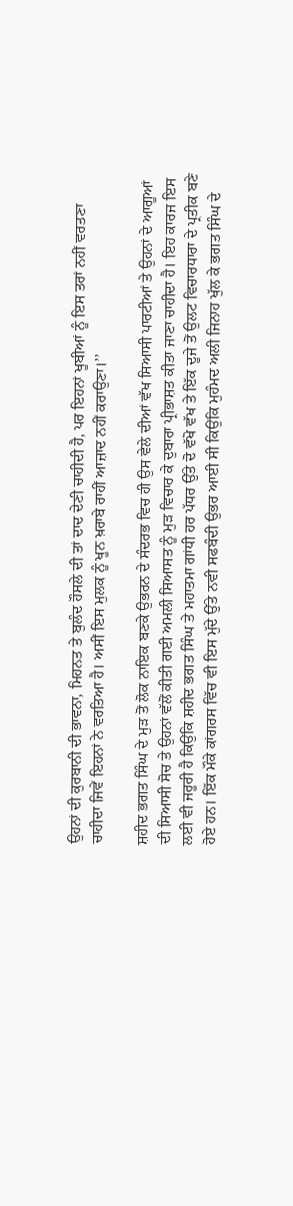ਉਹਨਾਂ ਦੀ ਕੁਰਬਾਨੀ ਦੀ ਭਾਵਨਾ, ਮਿਹਨਤ ਤੇ ਬੁਲੰਦ ਹੌਸਲੇ ਦੀ ਤਾਂ ਦਾਦ ਦੇਣੀ ਚਾਹੀਦੀ ਹੈ, ਪਰ ਇਹਨਾਂ ਖੂਬੀਆਂ ਨੂੰ ਇਸ ਤਰਾਂ ਨਹੀਂ ਵਰਤਣਾ ਚਾਹੀਦਾ ਜਿਵੇਂ ਇਹਨਾਂ ਨੇ ਵਰਤਿਆ ਹੈ। ਅਸੀਂ ਇਸ ਮੁਲਕ ਨੂੰ ਖੂਨ ਖ਼ਰਾਬੇ ਰਾਹੀਂ ਆਜ਼ਾਦ ਨਹੀਂ ਕਰਾਉਣਾ।’’

ਸ਼ਹੀਦ ਭਗਤ ਸਿੰਘ ਦੇ ਮੁੜ ਤੋਂ ਲੋਕ ਨਾਇਕ ਬਣਕੇ ਉਭਰਨ ਦੇ ਸੰਦਰਭ ਵਿਚ ਹੀ ਉਸ ਵੇਲੇ ਦੀਆਂ ਵੱਖ ਸਿਆਸੀ ਪਾਰਟੀਆਂ ਤੇ ਉਹਨਾਂ ਦੇ ਆਗੂਆਂ ਦੀ ਸਿਆਸੀ ਸੋਚ ਤੇ ਉਹਨਾਂ ਵੱਲੋਂ ਕੀਤੀ ਗਈ ਅਮਲੀ ਸਿਆਸਤ ਨੂੰ ਮੁੜ ਵਿਚਾਰ ਕੇ ਦੁਬਾਰਾ ਪ੍ਰੀਭਾਸ਼ਤ ਕੀਤਾ ਜਾਣਾ ਚਾਹੀਦਾ ਹੈ। ਇਹ ਕਾਰਜ ਇਸ ਲਈ ਵੀ ਜਰੂਰੀ ਹੈ ਕਿਉਂਕਿ ਸ਼ਹੀਦ ਭਗਤ ਸਿੰਘ ਤੇ ਮਹਾਤਮਾ ਗਾਂਧੀ ਹਰ ਪੱਧਰ ਉੱਤੇ ਦੋ ਵੱਖੋ ਵੱਖ ਤੇ ਇੱਕ ਦੂਜੇ ਤੋਂ ਉਲਟ ਵਿਚਾਰਧਾਰਾ ਦੇ ਪ੍ਰਤੀਕ ਬਣੇ ਹੋਏ ਹਨ। ਇੱਕ ਮੌਕੇ ਕਾਂਗਰਸ ਵਿੱਚ ਵੀ ਇਸ ਮੁੱਦੇ ਉੱਤੇ ਨਵੀ ਸਫਬੰਦੀ ਉਭਰ ਆਈ ਸੀ ਕਿਉਂਕਿ ਮੁਹੰਮਦ ਅਲੀ ਜਿਨਾਹ ਖੁੱਲ ਕੇ ਭਗਤ ਸਿੰਘ ਦੇ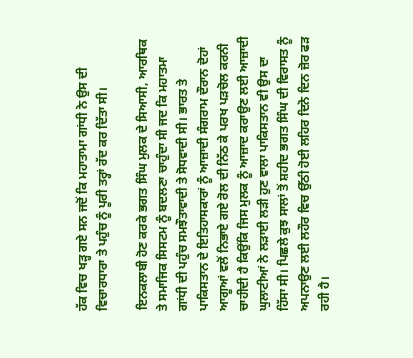ਹੱਕ ਵਿਚ ਖੜ੍ਹ ਗਏ ਸਨ ਜਦੋਂ ਕਿ ਮਹਾਤਾਮਾ ਗਾਂਧੀ ਨੇ ਉਸ ਦੀ ਵਿਚਾਰਧਾਰਾ ਤੇ ਪਹੁੰਚ ਨੂੰ ਪੂਰੀ ਤਰ੍ਹਾਂ ਰੱਦ ਕਰ ਦਿੱਤਾ ਸੀ।

ਇਨਕਲਾਬੀ ਹੋਣ ਕਰਕੇ ਭਗਤ ਸਿੰਘ ਮੁਲਕ ਦੇ ਸਿਆਸੀ, ਆਰਥਿਕ ਤੇ ਸਮਾਜਿਕ ਸਿਸਟਮ ਨੂੰ ਬਦਲਣਾ ਚਾਹੁੰਦਾ ਸੀ ਜਦ ਕਿ ਮਹਾਤਮਾ ਗਾਂਧੀ ਦੀ ਪਹੁੰਚ ਸਮਝੌਤਾਵਾਦੀ ਤੇ ਸੋਧਵਾਦੀ ਸੀ। ਭਾਰਤ ਤੇ ਪਾਕਿਸਤਾਨ ਦੇ ਇਤਿਹਾਸਕਾਰਾਂ ਨੂੰ ਆਜ਼ਾਦੀ ਸੰਗਰਾਮ ਦੌਰਾਨ ਦੋਹਾਂ ਆਗੂਆਂ ਵਲੋਂ ਨਿਭਾਏ ਗਏ ਰੋਲ ਦੀ ਨਿੱਠ ਕੇ ਪਰਖ ਪੜਚੋਲ ਕਰਨੀ ਚਾਹੀਦੀ ਹੈ ਕਿਉਂਕਿ ਜਿਸ ਮੁਲਕ ਨੂੰ ਆਜ਼ਾਦ ਕਰਾਉਣ ਲਈ ਆਜ਼ਾਦੀ ਘੁਲਾਟੀਆਂ ਨੇ ਲੜਾਈ ਲੜੀ ਹੁਣ ਵਾਲਾ ਪਾਕਿਸਤਾਨ ਵੀ ਉਸ ਦਾ ਹਿੱਸਾ ਸੀ। ਪਿਛਲੇ ਕੁਝ ਸਾਲਾਂ ਤੋਂ ਸ਼ਹੀਦ ਭਗਤ ਸਿੰਘ ਦੀ ਵਿਰਾਸਤ ਨੂੰ ਅਪਨਾਉਣ ਲਈ ਲਹੌਰ ਵਿਚ ਉੱਠੀ ਹੋਈ ਲਹਿਰ ਦਿਨੋ ਦਿਨ ਜ਼ੋਰ ਫੜ ਰਹੀ ਹੈ।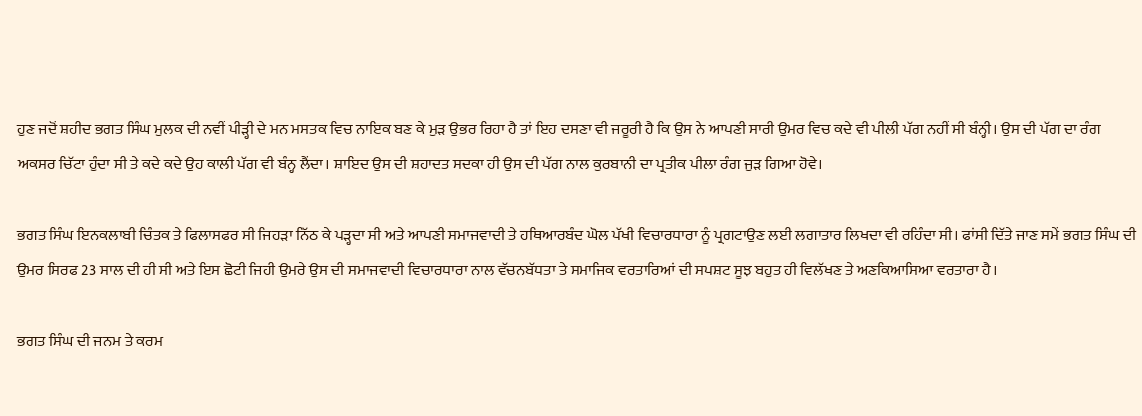ਹੁਣ ਜਦੋਂ ਸ਼ਹੀਦ ਭਗਤ ਸਿੰਘ ਮੁਲਕ ਦੀ ਨਵੀਂ ਪੀੜ੍ਹੀ ਦੇ ਮਨ ਮਸਤਕ ਵਿਚ ਨਾਇਕ ਬਣ ਕੇ ਮੁੜ ਉਭਰ ਰਿਹਾ ਹੈ ਤਾਂ ਇਹ ਦਸਣਾ ਵੀ ਜਰੂਰੀ ਹੈ ਕਿ ਉਸ ਨੇ ਆਪਣੀ ਸਾਰੀ ਉਮਰ ਵਿਚ ਕਦੇ ਵੀ ਪੀਲੀ ਪੱਗ ਨਹੀਂ ਸੀ ਬੰਨ੍ਹੀ। ਉਸ ਦੀ ਪੱਗ ਦਾ ਰੰਗ ਅਕਸਰ ਚਿੱਟਾ ਹੁੰਦਾ ਸੀ ਤੇ ਕਦੇ ਕਦੇ ਉਹ ਕਾਲੀ ਪੱਗ ਵੀ ਬੰਨ੍ਹ ਲੈਂਦਾ। ਸ਼ਾਇਦ ਉਸ ਦੀ ਸ਼ਹਾਦਤ ਸਦਕਾ ਹੀ ਉਸ ਦੀ ਪੱਗ ਨਾਲ ਕੁਰਬਾਨੀ ਦਾ ਪ੍ਰਤੀਕ ਪੀਲਾ ਰੰਗ ਜੁੜ ਗਿਆ ਹੋਵੇ।

ਭਗਤ ਸਿੰਘ ਇਨਕਲਾਬੀ ਚਿੰਤਕ ਤੇ ਫਿਲਾਸਫਰ ਸੀ ਜਿਹੜਾ ਨਿੱਠ ਕੇ ਪੜ੍ਹਦਾ ਸੀ ਅਤੇ ਆਪਣੀ ਸਮਾਜਵਾਦੀ ਤੇ ਹਥਿਆਰਬੰਦ ਘੋਲ ਪੱਖੀ ਵਿਚਾਰਧਾਰਾ ਨੂੰ ਪ੍ਰਗਟਾਉਣ ਲਈ ਲਗਾਤਾਰ ਲਿਖਦਾ ਵੀ ਰਹਿੰਦਾ ਸੀ। ਫਾਂਸੀ ਦਿੱਤੇ ਜਾਣ ਸਮੇਂ ਭਗਤ ਸਿੰਘ ਦੀ ਉਮਰ ਸਿਰਫ 23 ਸਾਲ ਦੀ ਹੀ ਸੀ ਅਤੇ ਇਸ ਛੋਟੀ ਜਿਹੀ ਉਮਰੇ ਉਸ ਦੀ ਸਮਾਜਵਾਦੀ ਵਿਚਾਰਧਾਰਾ ਨਾਲ ਵੱਚਨਬੱਧਤਾ ਤੇ ਸਮਾਜਿਕ ਵਰਤਾਰਿਆਂ ਦੀ ਸਪਸ਼ਟ ਸੂਝ ਬਹੁਤ ਹੀ ਵਿਲੱਖਣ ਤੇ ਅਣਕਿਆਸਿਆ ਵਰਤਾਰਾ ਹੈ।

ਭਗਤ ਸਿੰਘ ਦੀ ਜਨਮ ਤੇ ਕਰਮ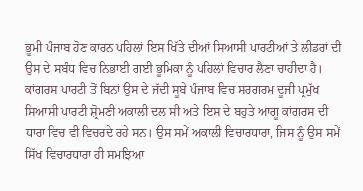ਭੂਮੀ ਪੰਜਾਬ ਹੋਣ ਕਾਰਨ ਪਹਿਲਾਂ ਇਸ ਖਿੱਤੇ ਦੀਆਂ ਸਿਆਸੀ ਪਾਰਟੀਆਂ ਤੇ ਲੀਡਰਾਂ ਦੀ ਉਸ ਦੇ ਸਬੰਧ ਵਿਚ ਨਿਭਾਈ ਗਈ ਭੂਮਿਕਾ ਨੂੰ ਪਹਿਲਾਂ ਵਿਚਾਰ ਲੈਣਾ ਚਾਹੀਦਾ ਹੈ। ਕਾਂਗਰਸ ਪਾਰਟੀ ਤੋਂ ਬਿਨਾਂ ਉਸ ਦੇ ਜੱਦੀ ਸੂਬੇ ਪੰਜਾਬ ਵਿਚ ਸਰਗਰਮ ਦੂਜੀ ਪ੍ਰਮੁੱਖ ਸਿਆਸੀ ਪਾਰਟੀ ਸ਼੍ਰੋਮਣੀ ਅਕਾਲੀ ਦਲ ਸੀ ਅਤੇ ਇਸ ਦੇ ਬਹੁਤੇ ਆਗੂ ਕਾਂਗਰਸ ਦੀ ਧਾਰਾ ਵਿਚ ਵੀ ਵਿਚਰਦੇ ਰਹੇ ਸਨ। ਉਸ ਸਮੇਂ ਅਕਾਲੀ ਵਿਚਾਰਧਾਰਾ, ਜਿਸ ਨੂੰ ਉਸ ਸਮੇਂ ਸਿੱਖ ਵਿਚਾਰਧਾਰਾ ਹੀ ਸਮਝਿਆ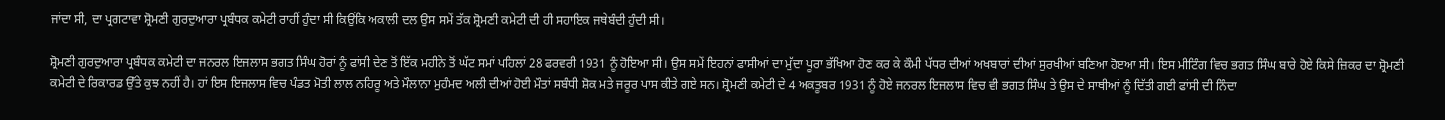ਜਾਂਦਾ ਸੀ, ਦਾ ਪ੍ਰਗਟਾਵਾ ਸ਼੍ਰੋਮਣੀ ਗੁਰਦੁਆਰਾ ਪ੍ਰਬੰਧਕ ਕਮੇਟੀ ਰਾਹੀਂ ਹੁੰਦਾ ਸੀ ਕਿਉਂਕਿ ਅਕਾਲੀ ਦਲ ਉਸ ਸਮੇਂ ਤੱਕ ਸ਼੍ਰੋਮਣੀ ਕਮੇਟੀ ਦੀ ਹੀ ਸਹਾਇਕ ਜਥੇਬੰਦੀ ਹੁੰਦੀ ਸੀ।

ਸ਼੍ਰੋਮਣੀ ਗੁਰਦੁਆਰਾ ਪ੍ਰਬੰਧਕ ਕਮੇਟੀ ਦਾ ਜਨਰਲ ਇਜਲਾਸ ਭਗਤ ਸਿੰਘ ਹੋਰਾਂ ਨੂੰ ਫਾਂਸੀ ਦੇਣ ਤੋਂ ਇੱਕ ਮਹੀਨੇ ਤੋਂ ਘੱਟ ਸਮਾਂ ਪਹਿਲਾਂ 28 ਫਰਵਰੀ 1931 ਨੂੰ ਹੋਇਆ ਸੀ। ਉਸ ਸਮੇਂ ਇਹਨਾਂ ਫਾਸੀਆਂ ਦਾ ਮੁੱਦਾ ਪੂਰਾ ਭੱਖਿਆ ਹੋਣ ਕਰ ਕੇ ਕੌਮੀ ਪੱਧਰ ਦੀਆਂ ਅਖਬਾਰਾਂ ਦੀਆਂ ਸੁਰਖੀਆਂ ਬਣਿਆ ਹੋੲਆ ਸੀ। ਇਸ ਮੀਟਿੰਗ ਵਿਚ ਭਗਤ ਸਿੰਘ ਬਾਰੇ ਹੋਏ ਕਿਸੇ ਜ਼ਿਕਰ ਦਾ ਸ਼੍ਰੋਮਣੀ ਕਮੇਟੀ ਦੇ ਰਿਕਾਰਡ ਉੱਤੇ ਕੁਝ ਨਹੀਂ ਹੈ। ਹਾਂ ਇਸ ਇਜਲਾਸ ਵਿਚ ਪੰਡਤ ਮੋਤੀ ਲਾਲ ਨਹਿਰੂ ਅਤੇ ਮੌਲਾਨਾ ਮੁਹੰਮਦ ਅਲੀ ਦੀਆਂ ਹੋਈ ਮੌਤਾਂ ਸਬੰਧੀ ਸ਼ੋਕ ਮਤੇ ਜਰੂਰ ਪਾਸ ਕੀਤੇ ਗਏ ਸਨ। ਸ਼੍ਰੋਮਣੀ ਕਮੇਟੀ ਦੇ 4 ਅਕਤੂਬਰ 1931 ਨੂੰ ਹੋਏ ਜਨਰਲ ਇਜਲਾਸ ਵਿਚ ਵੀ ਭਗਤ ਸਿੰਘ ਤੇ ਉਸ ਦੇ ਸਾਥੀਆਂ ਨੂੰ ਦਿੱਤੀ ਗਈ ਫਾਂਸੀ ਦੀ ਨਿੰਦਾ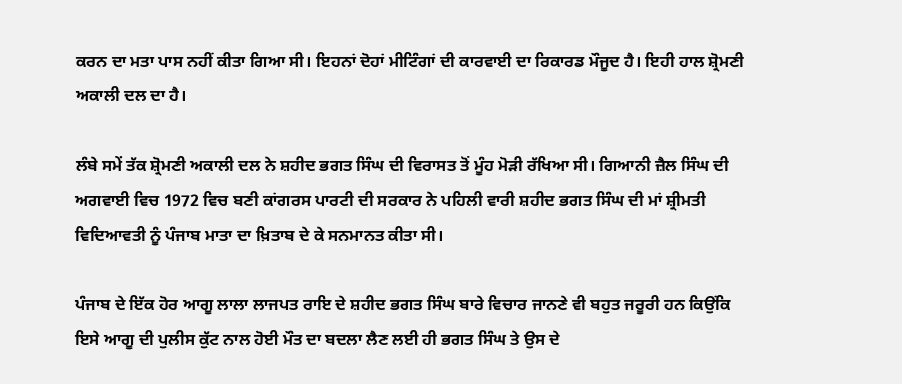ਕਰਨ ਦਾ ਮਤਾ ਪਾਸ ਨਹੀਂ ਕੀਤਾ ਗਿਆ ਸੀ। ਇਹਨਾਂ ਦੋਹਾਂ ਮੀਟਿੰਗਾਂ ਦੀ ਕਾਰਵਾਈ ਦਾ ਰਿਕਾਰਡ ਮੌਜੂਦ ਹੈ। ਇਹੀ ਹਾਲ ਸ਼੍ਰੋਮਣੀ ਅਕਾਲੀ ਦਲ ਦਾ ਹੈ।

ਲੰਬੇ ਸਮੇਂ ਤੱਕ ਸ਼੍ਰੋਮਣੀ ਅਕਾਲੀ ਦਲ ਨੇ ਸ਼ਹੀਦ ਭਗਤ ਸਿੰਘ ਦੀ ਵਿਰਾਸਤ ਤੋਂ ਮੂੰਹ ਮੋੜੀ ਰੱਖਿਆ ਸੀ। ਗਿਆਨੀ ਜ਼ੈਲ ਸਿੰਘ ਦੀ ਅਗਵਾਈ ਵਿਚ 1972 ਵਿਚ ਬਣੀ ਕਾਂਗਰਸ ਪਾਰਟੀ ਦੀ ਸਰਕਾਰ ਨੇ ਪਹਿਲੀ ਵਾਰੀ ਸ਼ਹੀਦ ਭਗਤ ਸਿੰਘ ਦੀ ਮਾਂ ਸ਼੍ਰੀਮਤੀ ਵਿਦਿਆਵਤੀ ਨੂੰ ਪੰਜਾਬ ਮਾਤਾ ਦਾ ਖ਼ਿਤਾਬ ਦੇ ਕੇ ਸਨਮਾਨਤ ਕੀਤਾ ਸੀ।

ਪੰਜਾਬ ਦੇ ਇੱਕ ਹੋਰ ਆਗੂ ਲਾਲਾ ਲਾਜਪਤ ਰਾਇ ਦੇ ਸ਼ਹੀਦ ਭਗਤ ਸਿੰਘ ਬਾਰੇ ਵਿਚਾਰ ਜਾਨਣੇ ਵੀ ਬਹੁਤ ਜਰੂਰੀ ਹਨ ਕਿਉਂਕਿ ਇਸੇ ਆਗੂ ਦੀ ਪੁਲੀਸ ਕੁੱਟ ਨਾਲ ਹੋਈ ਮੌਤ ਦਾ ਬਦਲਾ ਲੈਣ ਲਈ ਹੀ ਭਗਤ ਸਿੰਘ ਤੇ ਉਸ ਦੇ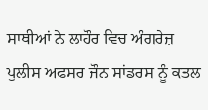ਸਾਥੀਆਂ ਨੇ ਲਾਹੌਰ ਵਿਚ ਅੰਗਰੇਜ਼ ਪੁਲੀਸ ਅਫਸਰ ਜੌਨ ਸਾਂਡਰਸ ਨੂੰ ਕਤਲ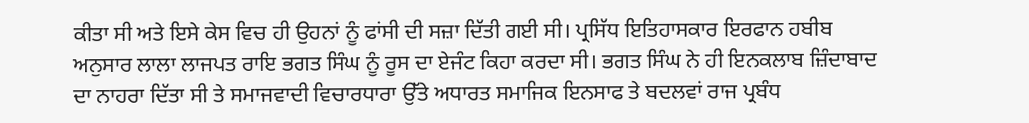ਕੀਤਾ ਸੀ ਅਤੇ ਇਸੇ ਕੇਸ ਵਿਚ ਹੀ ਉਹਨਾਂ ਨੂੰ ਫਾਂਸੀ ਦੀ ਸਜ਼ਾ ਦਿੱਤੀ ਗਈ ਸੀ। ਪ੍ਰਸਿੱਧ ਇਤਿਹਾਸਕਾਰ ਇਰਫਾਨ ਹਬੀਬ ਅਨੁਸਾਰ ਲਾਲਾ ਲਾਜਪਤ ਰਾਇ ਭਗਤ ਸਿੰਘ ਨੂੰ ਰੂਸ ਦਾ ਏਜੰਟ ਕਿਹਾ ਕਰਦਾ ਸੀ। ਭਗਤ ਸਿੰਘ ਨੇ ਹੀ ਇਨਕਲਾਬ ਜ਼ਿੰਦਾਬਾਦ ਦਾ ਨਾਹਰਾ ਦਿੱਤਾ ਸੀ ਤੇ ਸਮਾਜਵਾਦੀ ਵਿਚਾਰਧਾਰਾ ਉੱਤੇ ਅਧਾਰਤ ਸਮਾਜਿਕ ਇਨਸਾਫ ਤੇ ਬਦਲਵਾਂ ਰਾਜ ਪ੍ਰਬੰਧ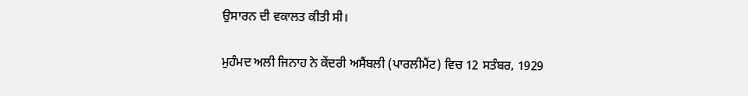ਉਸਾਰਨ ਦੀ ਵਕਾਲਤ ਕੀਤੀ ਸੀ।

ਮੁਹੰਮਦ ਅਲੀ ਜਿਨਾਹ ਨੇ ਕੇਂਦਰੀ ਅਸੈਂਬਲੀ (ਪਾਰਲੀਮੈਂਟ) ਵਿਚ 12 ਸਤੰਬਰ, 1929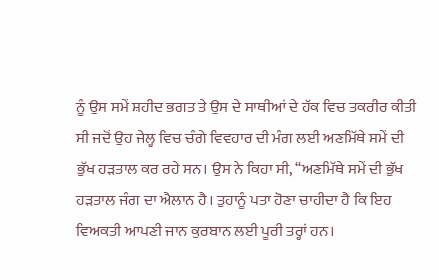ਨੂੰ ਉਸ ਸਮੇਂ ਸ਼ਹੀਦ ਭਗਤ ਤੇ ਉਸ ਦੇ ਸਾਥੀਆਂ ਦੇ ਹੱਕ ਵਿਚ ਤਕਰੀਰ ਕੀਤੀ ਸੀ ਜਦੋਂ ਉਹ ਜੇਲ੍ਹ ਵਿਚ ਚੰਗੇ ਵਿਵਹਾਰ ਦੀ ਮੰਗ ਲਈ ਅਣਮਿੱਥੇ ਸਮੇਂ ਦੀ ਭੁੱਖ ਹੜਤਾਲ ਕਰ ਰਹੇ ਸਨ। ਉਸ ਨੇ ਕਿਹਾ ਸੀ, ‘‘ਅਣਮਿੱਥੇ ਸਮੇਂ ਦੀ ਭੁੱਖ ਹੜਤਾਲ ਜੰਗ ਦਾ ਐਲਾਨ ਹੈ। ਤੁਹਾਨੂੰ ਪਤਾ ਹੋਣਾ ਚਾਹੀਦਾ ਹੈ ਕਿ ਇਹ ਵਿਅਕਤੀ ਆਪਣੀ ਜਾਨ ਕੁਰਬਾਨ ਲਈ ਪੂਰੀ ਤਰ੍ਹਾਂ ਹਨ।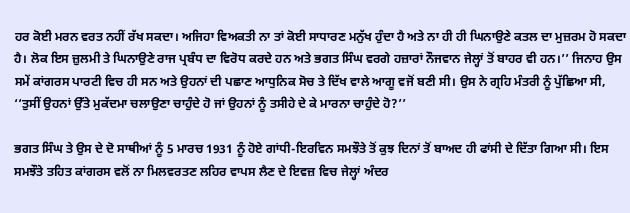ਹਰ ਕੋਈ ਮਰਨ ਵਰਤ ਨਹੀਂ ਰੱਖ ਸਕਦਾ। ਅਜਿਹਾ ਵਿਅਕਤੀ ਨਾ ਤਾਂ ਕੋਈ ਸਾਧਾਰਣ ਮਨੁੱਖ ਹੁੰਦਾ ਹੈ ਅਤੇ ਨਾ ਹੀ ਹੀ ਘਿਨਾਉਣੇ ਕਤਲ ਦਾ ਮੁਜ਼ਰਮ ਹੋ ਸਕਦਾ ਹੈ। ਲੋਕ ਇਸ ਜ਼ੁਲਮੀ ਤੇ ਘਿਨਾਉਣੇ ਰਾਜ ਪ੍ਰਬੰਧ ਦਾ ਵਿਰੋਧ ਕਰਦੇ ਹਨ ਅਤੇ ਭਗਤ ਸਿੰਘ ਵਰਗੇ ਹਜ਼ਾਰਾਂ ਨੌਜਵਾਨ ਜੇਲ੍ਹਾਂ ਤੋਂ ਬਾਹਰ ਵੀ ਹਨ।’’ ਜਿਨਾਹ ਉਸ ਸਮੇਂ ਕਾਂਗਰਸ ਪਾਰਟੀ ਵਿਚ ਹੀ ਸਨ ਅਤੇ ਉਹਨਾਂ ਦੀ ਪਛਾਣ ਆਧੁਨਿਕ ਸੋਚ ਤੇ ਦਿੱਖ ਵਾਲੇ ਆਗੂ ਵਜੋਂ ਬਣੀ ਸੀ। ਉਸ ਨੇ ਗ੍ਰਹਿ ਮੰਤਰੀ ਨੂੰ ਪੁੱਛਿਆ ਸੀ, ‘‘ਤੁਸੀਂ ਉਹਨਾਂ ਉੱਤੇ ਮੁਕੱਦਮਾ ਚਲਾਉਣਾ ਚਾਹੁੰਦੇ ਹੋ ਜਾਂ ਉਹਨਾਂ ਨੂੰ ਤਸੀਹੇ ਦੇ ਕੇ ਮਾਰਨਾ ਚਾਹੁੰਦੇ ਹੋ?’’

ਭਗਤ ਸਿੰਘ ਤੇ ਉਸ ਦੇ ਦੋ ਸਾਥੀਆਂ ਨੂੰ 5 ਮਾਰਚ 1931 ਨੂੰ ਹੋਏ ਗਾਂਧੀ-ਇਰਵਿਨ ਸਮਝੌਤੇ ਤੋਂ ਕੁਝ ਦਿਨਾਂ ਤੋਂ ਬਾਅਦ ਹੀ ਫਾਂਸੀ ਦੇ ਦਿੱਤਾ ਗਿਆ ਸੀ। ਇਸ ਸਮਝੌਤੇ ਤਹਿਤ ਕਾਂਗਰਸ ਵਲੋਂ ਨਾ ਮਿਲਵਰਤਣ ਲਹਿਰ ਵਾਪਸ ਲੈਣ ਦੇ ਇਵਜ਼ ਵਿਚ ਜੇਲ੍ਹਾਂ ਅੰਦਰ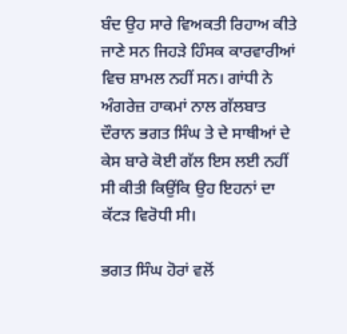ਬੰਦ ਉਹ ਸਾਰੇ ਵਿਅਕਤੀ ਰਿਹਾਅ ਕੀਤੇ ਜਾਣੇ ਸਨ ਜਿਹੜੇ ਹਿੰਸਕ ਕਾਰਵਾਰੀਆਂ ਵਿਚ ਸ਼ਾਮਲ ਨਹੀਂ ਸਨ। ਗਾਂਧੀ ਨੇ ਅੰਗਰੇਜ਼ ਹਾਕਮਾਂ ਨਾਲ ਗੱਲਬਾਤ ਦੌਰਾਨ ਭਗਤ ਸਿੰਘ ਤੇ ਦੇ ਸਾਥੀਆਂ ਦੇ ਕੇਸ ਬਾਰੇ ਕੋਈ ਗੱਲ ਇਸ ਲਈ ਨਹੀਂ ਸੀ ਕੀਤੀ ਕਿਉਂਕਿ ਉਹ ਇਹਨਾਂ ਦਾ ਕੱਟੜ ਵਿਰੋਧੀ ਸੀ।

ਭਗਤ ਸਿੰਘ ਹੋਰਾਂ ਵਲੋਂ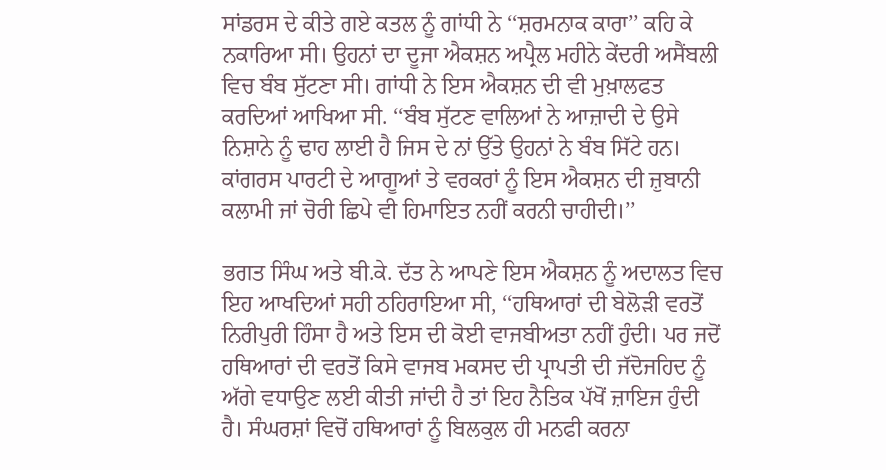ਸਾਂਡਰਸ ਦੇ ਕੀਤੇ ਗਏ ਕਤਲ ਨੂੰ ਗਾਂਧੀ ਨੇ ‘‘ਸ਼ਰਮਨਾਕ ਕਾਰਾ’’ ਕਹਿ ਕੇ ਨਕਾਰਿਆ ਸੀ। ਉਹਨਾਂ ਦਾ ਦੂਜਾ ਐਕਸ਼ਨ ਅਪ੍ਰੈਲ ਮਹੀਨੇ ਕੇਂਦਰੀ ਅਸੈਂਬਲੀ ਵਿਚ ਬੰਬ ਸੁੱਟਣਾ ਸੀ। ਗਾਂਧੀ ਨੇ ਇਸ ਐਕਸ਼ਨ ਦੀ ਵੀ ਮੁਖ਼ਾਲਫਤ ਕਰਦਿਆਂ ਆਖਿਆ ਸੀ. ‘‘ਬੰਬ ਸੁੱਟਣ ਵਾਲਿਆਂ ਨੇ ਆਜ਼ਾਦੀ ਦੇ ਉਸੇ ਨਿਸ਼ਾਨੇ ਨੂੰ ਢਾਹ ਲਾਈ ਹੈ ਜਿਸ ਦੇ ਨਾਂ ਉੱਤੇ ਉਹਨਾਂ ਨੇ ਬੰਬ ਸਿੱਟੇ ਹਨ। ਕਾਂਗਰਸ ਪਾਰਟੀ ਦੇ ਆਗੂਆਂ ਤੇ ਵਰਕਰਾਂ ਨੂੰ ਇਸ ਐਕਸ਼ਨ ਦੀ ਜ਼ੁਬਾਨੀ ਕਲਾਮੀ ਜਾਂ ਚੋਰੀ ਛਿਪੇ ਵੀ ਹਿਮਾਇਤ ਨਹੀਂ ਕਰਨੀ ਚਾਹੀਦੀ।’’

ਭਗਤ ਸਿੰਘ ਅਤੇ ਬੀ.ਕੇ. ਦੱਤ ਨੇ ਆਪਣੇ ਇਸ ਐਕਸ਼ਨ ਨੂੰ ਅਦਾਲਤ ਵਿਚ ਇਹ ਆਖਦਿਆਂ ਸਹੀ ਠਹਿਰਾਇਆ ਸੀ, ‘‘ਹਥਿਆਰਾਂ ਦੀ ਬੇਲੋੜੀ ਵਰਤੋਂ ਨਿਰੀਪੁਰੀ ਹਿੰਸਾ ਹੈ ਅਤੇ ਇਸ ਦੀ ਕੋਈ ਵਾਜਬੀਅਤਾ ਨਹੀਂ ਹੁੰਦੀ। ਪਰ ਜਦੋਂ ਹਥਿਆਰਾਂ ਦੀ ਵਰਤੋਂ ਕਿਸੇ ਵਾਜਬ ਮਕਸਦ ਦੀ ਪ੍ਰਾਪਤੀ ਦੀ ਜੱਦੋਜਹਿਦ ਨੂੰ ਅੱਗੇ ਵਧਾਉਣ ਲਈ ਕੀਤੀ ਜਾਂਦੀ ਹੈ ਤਾਂ ਇਹ ਨੈਤਿਕ ਪੱਖੋਂ ਜ਼ਾਇਜ ਹੁੰਦੀ ਹੈ। ਸੰਘਰਸ਼ਾਂ ਵਿਚੋਂ ਹਥਿਆਰਾਂ ਨੂੰ ਬਿਲਕੁਲ ਹੀ ਮਨਫੀ ਕਰਨਾ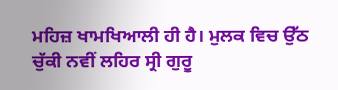ਮਹਿਜ਼ ਖਾਮਖਿਆਲੀ ਹੀ ਹੈ। ਮੁਲਕ ਵਿਚ ਉੱਠ ਚੁੱਕੀ ਨਵੀਂ ਲਹਿਰ ਸ੍ਰੀ ਗੁਰੂ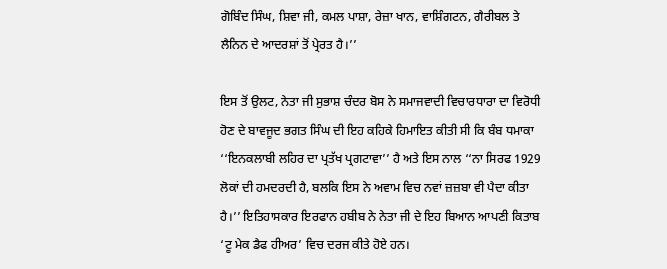ਗੋਬਿੰਦ ਸਿੰਘ, ਸ਼ਿਵਾ ਜੀ, ਕਮਲ ਪਾਸ਼ਾ, ਰੇਜ਼ਾ ਖਾਨ, ਵਾਸ਼ਿੰਗਟਨ, ਗੈਰੀਬਲ ਤੇ ਲੈਨਿਨ ਦੇ ਆਦਰਸ਼ਾਂ ਤੋਂ ਪ੍ਰੇਰਤ ਹੈ।’’

ਇਸ ਤੋਂ ਉਲਟ, ਨੇਤਾ ਜੀ ਸੁਭਾਸ਼ ਚੰਦਰ ਬੋਸ ਨੇ ਸਮਾਜਵਾਦੀ ਵਿਚਾਰਧਾਰਾ ਦਾ ਵਿਰੋਧੀ ਹੋਣ ਦੇ ਬਾਵਜੂਦ ਭਗਤ ਸਿੰਘ ਦੀ ਇਹ ਕਹਿਕੇ ਹਿਮਾਇਤ ਕੀਤੀ ਸੀ ਕਿ ਬੰਬ ਧਮਾਕਾ ‘‘ਇਨਕਲਾਬੀ ਲਹਿਰ ਦਾ ਪ੍ਰਤੱਖ ਪ੍ਰਗਟਾਵਾ’’ ਹੈ ਅਤੇ ਇਸ ਨਾਲ ‘‘ਨਾ ਸਿਰਫ 1929 ਲੋਕਾਂ ਦੀ ਹਮਦਰਦੀ ਹੈ, ਬਲਕਿ ਇਸ ਨੇ ਅਵਾਮ ਵਿਚ ਨਵਾਂ ਜ਼ਜ਼ਬਾ ਵੀ ਪੈਦਾ ਕੀਤਾ ਹੈ।’’ ਇਤਿਹਾਸਕਾਰ ਇਰਫਾਨ ਹਬੀਬ ਨੇ ਨੇਤਾ ਜੀ ਦੇ ਇਹ ਬਿਆਨ ਆਪਣੀ ਕਿਤਾਬ ‘ਟੂ ਮੇਕ ਡੈਫ ਹੀਅਰ’ ਵਿਚ ਦਰਜ ਕੀਤੇ ਹੋਏ ਹਨ।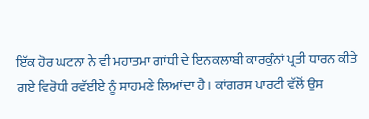ਇੱਕ ਹੋਰ ਘਟਨਾ ਨੇ ਵੀ ਮਹਾਤਮਾ ਗਾਂਧੀ ਦੇ ਇਨਕਲਾਬੀ ਕਾਰਕੁੰਨਾਂ ਪ੍ਰਤੀ ਧਾਰਨ ਕੀਤੇ ਗਏ ਵਿਰੋਧੀ ਰਵੱਈਏ ਨੂੰ ਸਾਹਮਣੇ ਲਿਆਂਦਾ ਹੈ। ਕਾਂਗਰਸ ਪਾਰਟੀ ਵੱਲੋਂ ਉਸ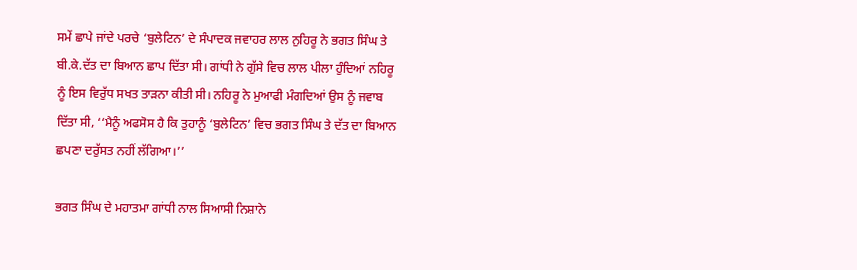ਸਮੇਂ ਛਾਪੇ ਜਾਂਦੇ ਪਰਚੇ ‘ਬੁਲੇਟਿਨ’ ਦੇ ਸੰਪਾਦਕ ਜਵਾਹਰ ਲਾਲ ਨੁਹਿਰੂ ਨੇ ਭਗਤ ਸਿੰਘ ਤੇ ਬੀ.ਕੇ.ਦੱਤ ਦਾ ਬਿਆਨ ਛਾਪ ਦਿੱਤਾ ਸੀ। ਗਾਂਧੀ ਨੇ ਗੁੱਸੇ ਵਿਚ ਲਾਲ ਪੀਲਾ ਹੁੰਦਿਆਂ ਨਹਿਰੂ ਨੂੰ ਇਸ ਵਿਰੁੱਧ ਸਖਤ ਤਾੜਨਾ ਕੀਤੀ ਸੀ। ਨਹਿਰੂ ਨੇ ਮੁਆਫੀ ਮੰਗਦਿਆਂ ਉਸ ਨੂੰ ਜਵਾਬ ਦਿੱਤਾ ਸੀ, ‘‘ਮੈਨੂੰ ਅਫਸੋਸ ਹੈ ਕਿ ਤੁਹਾਨੂੰ ‘ਬੁਲੇਟਿਨ’ ਵਿਚ ਭਗਤ ਸਿੰਘ ਤੇ ਦੱਤ ਦਾ ਬਿਆਨ ਛਪਣਾ ਦਰੁੱਸਤ ਨਹੀਂ ਲੱਗਿਆ।’’

ਭਗਤ ਸਿੰਘ ਦੇ ਮਹਾਤਮਾ ਗਾਂਧੀ ਨਾਲ ਸਿਆਸੀ ਨਿਸ਼ਾਨੇ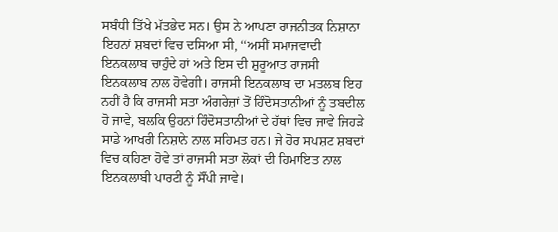ਸਬੰਧੀ ਤਿੱਖੇ ਮੱਤਭੇਦ ਸਨ। ਉਸ ਨੇ ਆਪਣਾ ਰਾਜਨੀਤਕ ਨਿਸ਼ਾਨਾ ਇਹਨਾਂ ਸ਼ਬਦਾਂ ਵਿਚ ਦਸਿਆ ਸੀ, ‘‘ਅਸੀਂ ਸਮਾਜਵਾਦੀ ਇਨਕਲਾਬ ਚਾਹੁੰਦੇ ਹਾਂ ਅਤੇ ਇਸ ਦੀ ਸ਼ੁਰੂਆਤ ਰਾਜਸੀ ਇਨਕਲਾਬ ਨਾਲ ਹੋਵੇਗੀ। ਰਾਜਸੀ ਇਨਕਲਾਬ ਦਾ ਮਤਲਬ ਇਹ ਨਹੀਂ ਹੈ ਕਿ ਰਾਜਸੀ ਸਤਾ ਅੰਗਰੇਜ਼ਾਂ ਤੋਂ ਹਿੰਦੋਸਤਾਨੀਆਂ ਨੂੰ ਤਬਦੀਲ ਹੋ ਜਾਵੇ, ਬਲਕਿ ਉਹਨਾਂ ਹਿੰਦੋਸਤਾਨੀਆਂ ਦੇ ਹੱਥਾਂ ਵਿਚ ਜਾਵੇ ਜਿਹੜੇ ਸਾਡੇ ਆਖਰੀ ਨਿਸ਼ਾਨੇ ਨਾਲ ਸਹਿਮਤ ਹਨ। ਜੇ ਹੋਰ ਸਪਸ਼ਟ ਸ਼ਬਦਾਂ ਵਿਚ ਕਹਿਣਾ ਹੋਵੇ ਤਾਂ ਰਾਜਸੀ ਸਤਾ ਲੋਕਾਂ ਦੀ ਹਿਮਾਇਤ ਨਾਲ ਇਨਕਲਾਬੀ ਪਾਰਟੀ ਨੂੰ ਸੌਂਪੀ ਜਾਵੇ।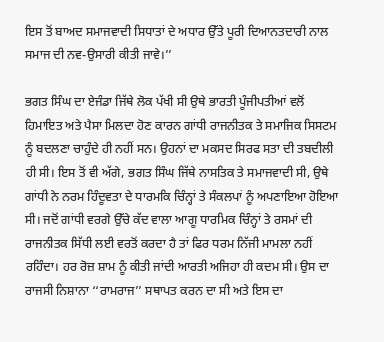ਇਸ ਤੋਂ ਬਾਅਦ ਸਮਾਜਵਾਦੀ ਸਿਧਾਤਾਂ ਦੇ ਅਧਾਰ ਉੱਤੇ ਪੂਰੀ ਦਿਆਨਤਦਾਰੀ ਨਾਲ ਸਮਾਜ ਦੀ ਨਵ-ਉਸਾਰੀ ਕੀਤੀ ਜਾਵੇ।’’

ਭਗਤ ਸਿੰਘ ਦਾ ਏਜੰਡਾ ਜਿੱਥੇ ਲੋਕ ਪੱਖੀ ਸੀ ਉਥੇ ਭਾਰਤੀ ਪੂੰਜੀਪਤੀਆਂ ਵਲੋਂ ਹਿਮਾਇਤ ਅਤੇ ਪੈਸਾ ਮਿਲਦਾ ਹੋਣ ਕਾਰਨ ਗਾਂਧੀ ਰਾਜਨੀਤਕ ਤੇ ਸਮਾਜਿਕ ਸਿਸਟਮ ਨੂੰ ਬਦਲਣਾ ਚਾਹੁੰਦੇ ਹੀ ਨਹੀਂ ਸਨ। ਉਹਨਾਂ ਦਾ ਮਕਸਦ ਸਿਰਫ ਸਤਾ ਦੀ ਤਬਦੀਲੀ ਹੀ ਸੀ। ਇਸ ਤੋਂ ਵੀ ਅੱਗੇ, ਭਗਤ ਸਿੰਘ ਜਿੱਥੇ ਨਾਸਤਿਕ ਤੇ ਸਮਾਜਵਾਦੀ ਸੀ, ਉਥੇ ਗਾਂਧੀ ਨੇ ਨਰਮ ਹਿੰਦੂਵਤਾ ਦੇ ਧਾਰਮਕਿ ਚਿੰਨ੍ਹਾਂ ਤੇ ਸੰਕਲਪਾਂ ਨੂੰ ਅਪਣਾਇਆ ਹੋਇਆ ਸੀ। ਜਦੋਂ ਗਾਂਧੀ ਵਰਗੇ ਉੱਚੇ ਕੱਦ ਵਾਲਾ ਆਗੂ ਧਾਰਮਿਕ ਚਿੰਨ੍ਹਾਂ ਤੇ ਰਸਮਾਂ ਦੀ ਰਾਜਨੀਤਕ ਸਿੱਧੀ ਲਈ ਵਰਤੋਂ ਕਰਦਾ ਹੈ ਤਾਂ ਫਿਰ ਧਰਮ ਨਿੱਜੀ ਮਾਮਲਾ ਨਹੀਂ ਰਹਿੰਦਾ। ਹਰ ਰੋਜ਼ ਸ਼ਾਮ ਨੂੰ ਕੀਤੀ ਜਾਂਦੀ ਆਰਤੀ ਅਜਿਹਾ ਹੀ ਕਦਮ ਸੀ। ਉਸ ਦਾ ਰਾਜਸੀ ਨਿਸ਼ਾਨਾ ‘‘ਰਾਮਰਾਜ’’ ਸਥਾਪਤ ਕਰਨ ਦਾ ਸੀ ਅਤੇ ਇਸ ਦਾ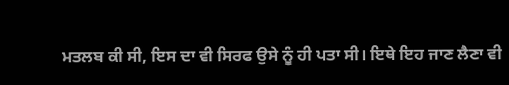ਮਤਲਬ ਕੀ ਸੀ, ਇਸ ਦਾ ਵੀ ਸਿਰਫ ਉਸੇ ਨੂੰ ਹੀ ਪਤਾ ਸੀ। ਇਥੇ ਇਹ ਜਾਣ ਲੈਣਾ ਵੀ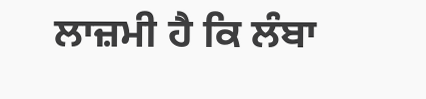ਲਾਜ਼ਮੀ ਹੈ ਕਿ ਲੰਬਾ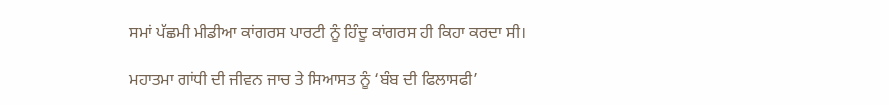ਸਮਾਂ ਪੱਛਮੀ ਮੀਡੀਆ ਕਾਂਗਰਸ ਪਾਰਟੀ ਨੂੰ ਹਿੰਦੂ ਕਾਂਗਰਸ ਹੀ ਕਿਹਾ ਕਰਦਾ ਸੀ।

ਮਹਾਤਮਾ ਗਾਂਧੀ ਦੀ ਜੀਵਨ ਜਾਚ ਤੇ ਸਿਆਸਤ ਨੂੰ ‘ਬੰਬ ਦੀ ਫਿਲਾਸਫੀ’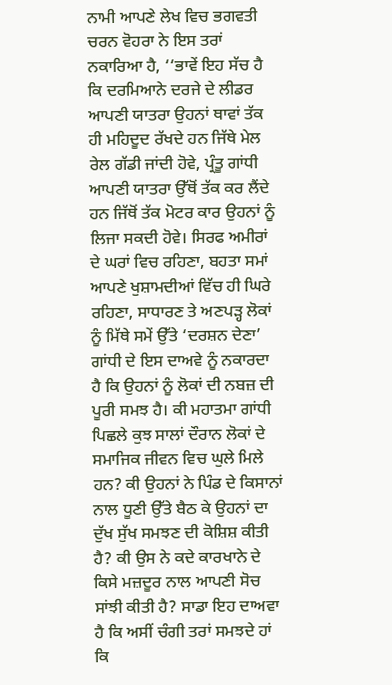ਨਾਮੀ ਆਪਣੇ ਲੇਖ ਵਿਚ ਭਗਵਤੀ ਚਰਨ ਵੋਹਰਾ ਨੇ ਇਸ ਤਰਾਂ ਨਕਾਰਿਆ ਹੈ, ‘‘ਭਾਵੇਂ ਇਹ ਸੱਚ ਹੈ ਕਿ ਦਰਮਿਆਨੇ ਦਰਜੇ ਦੇ ਲੀਡਰ ਆਪਣੀ ਯਾਤਰਾ ਉਹਨਾਂ ਥਾਵਾਂ ਤੱਕ ਹੀ ਮਹਿਦੂਦ ਰੱਖਦੇ ਹਨ ਜਿੱਥੇ ਮੇਲ ਰੇਲ ਗੱਡੀ ਜਾਂਦੀ ਹੋਵੇ, ਪ੍ਰੰਤੂ ਗਾਂਧੀ ਆਪਣੀ ਯਾਤਰਾ ਉੱਥੋਂ ਤੱਕ ਕਰ ਲੈਂਦੇ ਹਨ ਜਿੱਥੋਂ ਤੱਕ ਮੋਟਰ ਕਾਰ ਉਹਨਾਂ ਨੂੰ ਲਿਜਾ ਸਕਦੀ ਹੋਵੇ। ਸਿਰਫ ਅਮੀਰਾਂ ਦੇ ਘਰਾਂ ਵਿਚ ਰਹਿਣਾ, ਬਹਤਾ ਸਮਾਂ ਆਪਣੇ ਖੁਸ਼ਾਮਦੀਆਂ ਵਿੱਚ ਹੀ ਘਿਰੇ ਰਹਿਣਾ, ਸਾਧਾਰਣ ਤੇ ਅਣਪੜ੍ਹ ਲੋਕਾਂ ਨੂੰ ਮਿੱਥੇ ਸਮੇਂ ਉੱਤੇ ‘ਦਰਸ਼ਨ ਦੇਣਾ’ ਗਾਂਧੀ ਦੇ ਇਸ ਦਾਅਵੇ ਨੂੰ ਨਕਾਰਦਾ ਹੈ ਕਿ ਉਹਨਾਂ ਨੂੰ ਲੋਕਾਂ ਦੀ ਨਬਜ਼ ਦੀ ਪੂਰੀ ਸਮਝ ਹੈ। ਕੀ ਮਹਾਤਮਾ ਗਾਂਧੀ ਪਿਛਲੇ ਕੁਝ ਸਾਲਾਂ ਦੌਰਾਨ ਲੋਕਾਂ ਦੇ ਸਮਾਜਿਕ ਜੀਵਨ ਵਿਚ ਘੁਲੇ ਮਿਲੇ ਹਨ? ਕੀ ਉਹਨਾਂ ਨੇ ਪਿੰਡ ਦੇ ਕਿਸਾਨਾਂ ਨਾਲ ਧੂਣੀ ਉੱਤੇ ਬੈਠ ਕੇ ਉਹਨਾਂ ਦਾ ਦੁੱਖ ਸੁੱਖ ਸਮਝਣ ਦੀ ਕੋਸ਼ਿਸ਼ ਕੀਤੀ ਹੈ? ਕੀ ਉਸ ਨੇ ਕਦੇ ਕਾਰਖਾਨੇ ਦੇ ਕਿਸੇ ਮਜ਼ਦੂਰ ਨਾਲ ਆਪਣੀ ਸੋਚ ਸਾਂਝੀ ਕੀਤੀ ਹੈ? ਸਾਡਾ ਇਹ ਦਾਅਵਾ ਹੈ ਕਿ ਅਸੀਂ ਚੰਗੀ ਤਰਾਂ ਸਮਝਦੇ ਹਾਂ ਕਿ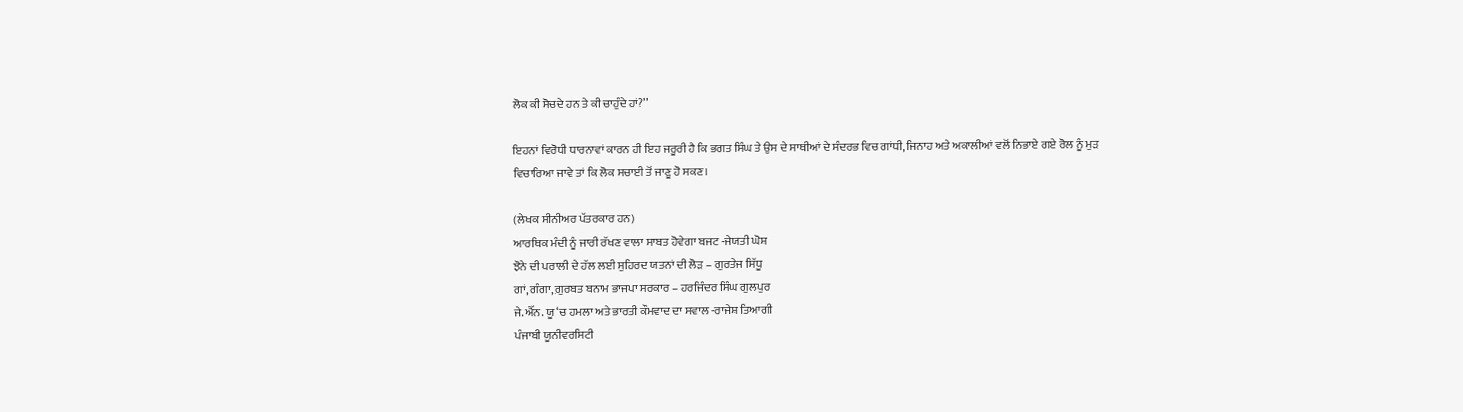ਲੋਕ ਕੀ ਸੋਚਦੇ ਹਨ ਤੇ ਕੀ ਚਾਹੁੰਦੇ ਹਾਂ?’’

ਇਹਨਾਂ ਵਿਰੋਧੀ ਧਾਰਨਾਵਾਂ ਕਾਰਨ ਹੀ ਇਹ ਜਰੂਰੀ ਹੈ ਕਿ ਭਗਤ ਸਿੰਘ ਤੇ ਉਸ ਦੇ ਸਾਥੀਆਂ ਦੇ ਸੰਦਰਭ ਵਿਚ ਗਾਂਧੀ, ਜਿਨਾਹ ਅਤੇ ਅਕਾਲੀਆਂ ਵਲੋਂ ਨਿਭਾਏ ਗਏ ਰੋਲ ਨੂੰ ਮੁੜ ਵਿਚਾਰਿਆ ਜਾਵੇ ਤਾਂ ਕਿ ਲੋਕ ਸਚਾਈ ਤੋਂ ਜਾਣੂ ਹੋ ਸਕਣ।

(ਲੇਖਕ ਸੀਨੀਅਰ ਪੱਤਰਕਾਰ ਹਨ)
ਆਰਥਿਕ ਮੰਦੀ ਨੂੰ ਜਾਰੀ ਰੱਖਣ ਵਾਲਾ ਸਾਬਤ ਹੋਵੇਗਾ ਬਜਟ -ਜੇਯਤੀ ਘੋਸ਼
ਝੋਨੇ ਦੀ ਪਰਾਲੀ ਦੇ ਹੱਲ ਲਈ ਸੁਹਿਰਦ ਯਤਨਾਂ ਦੀ ਲੋੜ – ਗੁਰਤੇਜ ਸਿੱਧੂ
ਗਾਂ, ਗੰਗਾ, ਗ਼ੁਰਬਤ ਬਨਾਮ ਭਾਜਪਾ ਸਰਕਾਰ – ਹਰਜਿੰਦਰ ਸਿੰਘ ਗੁਲਪੁਰ
ਜੇ.ਐੱਨ. ਯੂ ‘ਚ ਹਮਲਾ ਅਤੇ ਭਾਰਤੀ ਕੌਮਵਾਦ ਦਾ ਸਵਾਲ -ਰਾਜੇਸ਼ ਤਿਆਗੀ
ਪੰਜਾਬੀ ਯੂਨੀਵਰਸਿਟੀ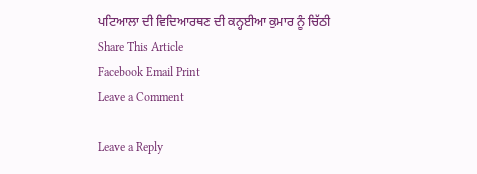ਪਟਿਆਲਾ ਦੀ ਵਿਦਿਆਰਥਣ ਦੀ ਕਨ੍ਹਈਆ ਕੁਮਾਰ ਨੂੰ ਚਿੱਠੀ
Share This Article
Facebook Email Print
Leave a Comment

Leave a Reply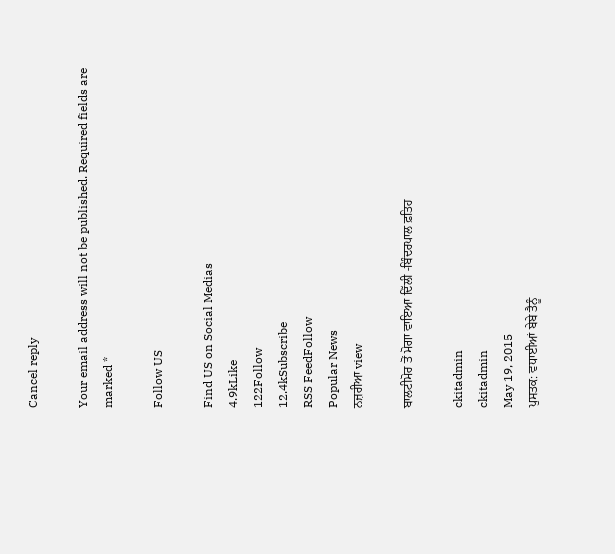Cancel reply

Your email address will not be published. Required fields are marked *

Follow US

Find US on Social Medias
4.9kLike
122Follow
12.4kSubscribe
RSS FeedFollow
Popular News
ਨਜ਼ਰੀਆ view

ਬਾਲਟੀਮੋਰ ਤੋਂ ਮੋਗਾ ਵਾਇਆ ਦਿੱਲੀ -ਬਿੰਦਰਪਾਲ ਫ਼ਤਿਹ

ckitadmin
ckitadmin
May 19, 2015
ਪੁਸਤਕ: ਵਧਾਈਆਂ ਬੇਬੇ ਤੈਨੂੰ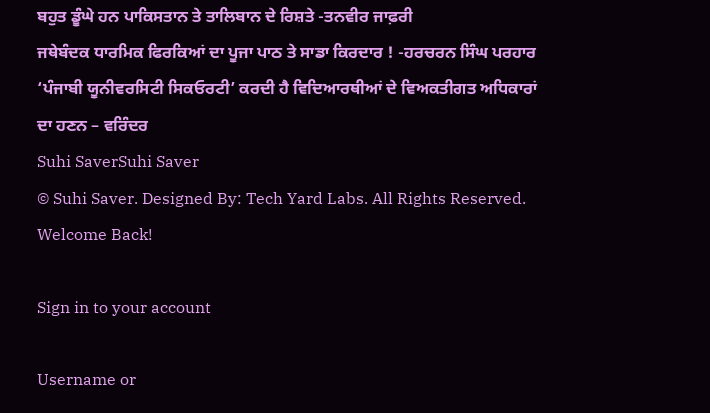ਬਹੁਤ ਡੂੰਘੇ ਹਨ ਪਾਕਿਸਤਾਨ ਤੇ ਤਾਲਿਬਾਨ ਦੇ ਰਿਸ਼ਤੇ -ਤਨਵੀਰ ਜਾਫ਼ਰੀ
ਜਥੇਬੰਦਕ ਧਾਰਮਿਕ ਫਿਰਕਿਆਂ ਦਾ ਪੂਜਾ ਪਾਠ ਤੇ ਸਾਡਾ ਕਿਰਦਾਰ ! -ਹਰਚਰਨ ਸਿੰਘ ਪਰਹਾਰ
‘ਪੰਜਾਬੀ ਯੂਨੀਵਰਸਿਟੀ ਸਿਕਓਰਟੀ’ ਕਰਦੀ ਹੈ ਵਿਦਿਆਰਥੀਆਂ ਦੇ ਵਿਅਕਤੀਗਤ ਅਧਿਕਾਰਾਂ ਦਾ ਹਣਨ – ਵਰਿੰਦਰ
Suhi SaverSuhi Saver
© Suhi Saver. Designed By: Tech Yard Labs. All Rights Reserved.
Welcome Back!

Sign in to your account

Username or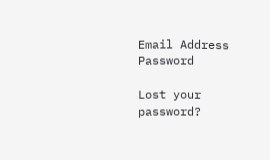Email Address
Password

Lost your password?